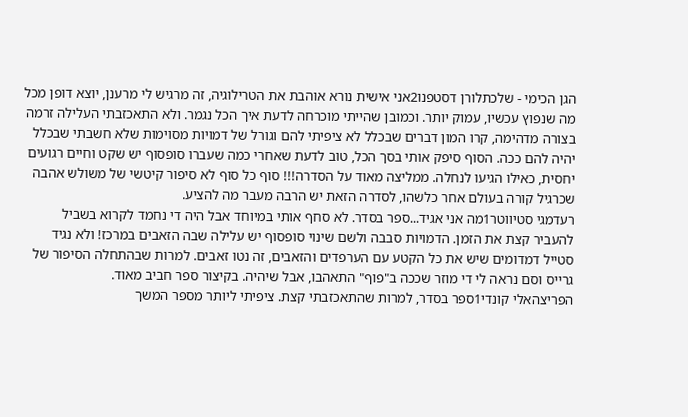הגן הכימי - שלכתלורן דסטפנו2אני אישית נורא אוהבת את הטרילוגיה, זה מרגיש לי מרענן, יוצא דופן מכל מה שנפוץ עכשיו, עמוק יותר. וכמובן שהייתי מוכרחה לדעת איך הכל נגמר. ולא התאכזבתי העלילה זרמה בצורה מדהימה, קרו המון דברים שבכלל לא ציפיתי להם וגורל של דמויות מסוימות שלא חשבתי שבכלל יהיה להם ככה. הסוף סיפק אותי בסך הכל, טוב לדעת שאחרי כמה שעברו סופסוף יש שקט וחיים רגועים יחסית, כאילו הגיעו לנחלה. ממליצה מאוד על הסדרה!!! סוף כל סוף לא סיפור קיטשי של משולש אהבה שכרגיל קורה בעולם אחר כלשהו, לסדרה הזאת יש הרבה מעבר מה להציע.
רעדמגי סטיווטר1מה אני אגיד...ספר בסדר. לא סחף אותי במיוחד אבל היה די נחמד לקרוא בשביל להעביר קצת את הזמן. הדמויות סבבה ולשם שינוי סופסוף יש עלילה שבה הזאבים במרכז! ולא נגיד סטייל דמדומים שיש את כל הקטע עם הערפדים והזאבים, זה נטו זאבים. למרות שבהתחלה הסיפור של גרייס וסם נראה לי די מוזר שככה ב"פוף" התאהבו, אבל שיהיה. בקיצור ספר חביב מאוד.
הפריצהאלי קונדי1ספר בסדר, למרות שהתאכזבתי קצת. ציפיתי ליותר מספר המשך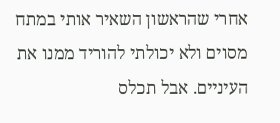אחרי שהראשון השאיר אותי במתח מסוים ולא יכולתי להוריד ממנו את העיניים. אבל תכלס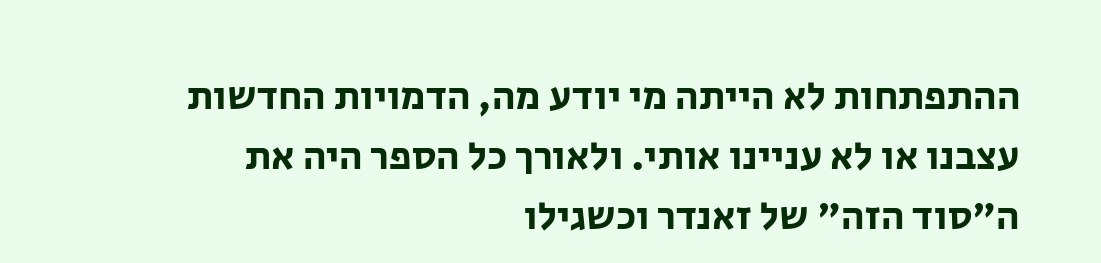ההתפתחות לא הייתה מי יודע מה, הדמויות החדשות עצבנו או לא עניינו אותי. ולאורך כל הספר היה את ה"סוד הזה" של זאנדר וכשגילו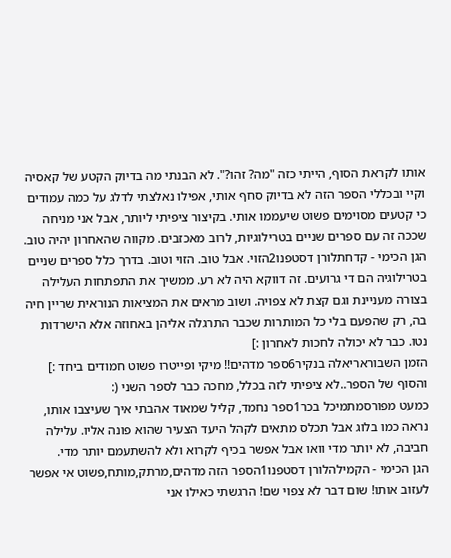אותו לקראת הסוף, הייתי כזה "מה? זהו?". לא הבנתי מה בדיוק הקטע של קאסיה וקיי ובכללי הספר הזה לא בדיוק סחף אותי, אפילו נאלצתי לדלג על כמה עמודים כי קטעים מסוימים פשוט שיעממו אותי. בקיצור ציפיתי ליותר, אבל אני מניחה שככה זה עם ספרים שניים בטרילוגיות, לרוב מאכזבים. מקווה שהאחרון יהיה טוב.
הגן הכימי - קדחתלורן דסטפנו2הזוי. אבל טוב. הזוי וטוב. בדרך כלל ספרים שניים בטרילוגיה הם די גרועים. זה דווקא היה לא רע. ממשיך את התפתחות העלילה בצורה מעניינת וגם קצת לא צפויה. ושוב מראים את המציאות הנוראית שריין חיה בה, רק שהפעם בלי כל המותרות שכבר התרגלה אליהן באחוזה אלא הישרדות נטו. כבר לא יכולה לחכות לאחרון :]
הזמן השבוראריאלה בנקיר6ספר מדהים!! מיקי ופייטרו פשוט חמודים ביחד :] והסוף של הספר..לא ציפיתי לזה בכלל, מחכה כבר לספר השני (:
כמעט מפורסמתמיכל בכר1ספר נחמד, קליל שמאוד אהבתי איך שעיצבו אותו, נראה כמו בלוג אבל תכלס מתאים לקהל היעד הצעיר שהוא פונה אליו. עלילה חביבה, לא יותר מדי וואו אבל אפשר בכיף לקרוא ולא להשתעמם יותר מדי.
הגן הכימי - הקמילהלורן דסטפנו1הספר הזה מדהים,מרתק,מותח,פשוט אי אפשר לעזוב אותו! שום דבר לא צפוי שם! הרגשתי כאילו אני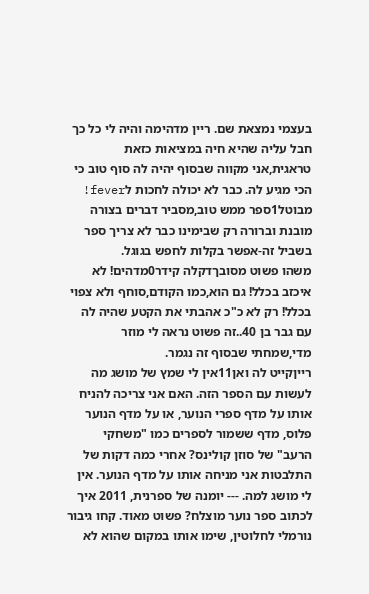בעצמי נמצאת שם. ריין מדהימה והיה לי כל כך חבל עליה שהיא חיה במציאות כזאת טראגית,אני מקווה שבסוף יהיה לה סוף טוב כי הכי מגיע לה. כבר לא יכולה לחכות לfever!
מבוטל1ספר ממש טוב,מסביר דברים בצורה מובנת וברורה רק שבימינו כבר לא צריך ספר בשביל זה-אפשר בקלות לחפש בגוגל.
משהו פשוט מסובךדקלה קידר0מדהים! לא איכזב בכלל! גם הוא,כמו הקודם,סוחף ולא צפוי בכלל! רק לא כ"כ אהבתי את הקטע שהיה לה עם גבר בן 40..זה פשוט נראה לי מוזר מדי,שמחתי שבסוף זה נגמר.
רייןקייט לה ואן11אין לי שמץ של מושג מה לעשות עם הספר הזה. האם אני צריכה להניח אותו על מדף ספרי הנוער, או על מדף הנוער פלוס, מדף ששמור לספרים כמו "משחקי הרעב" של סוזן קולינס? אחרי כמה דקות של התלבטות אני מניחה אותו על מדף הנוער. אין לי מושג למה. --- יומנה של ספרנית, 2011 איך לכתוב ספר נוער מוצלח? פשוט מאוד. קחו גיבור נורמלי לחלוטין, שימו אותו במקום שהוא לא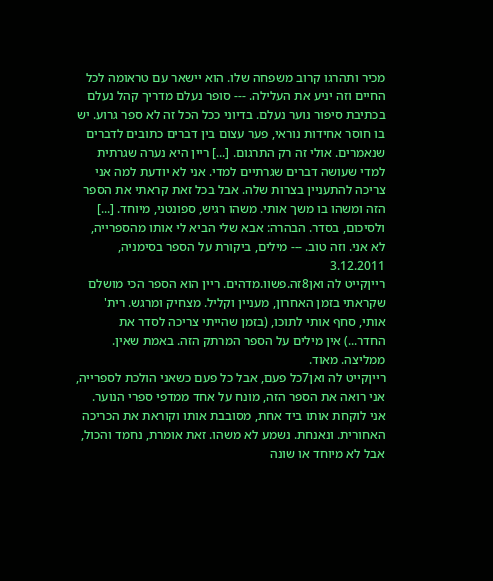מכיר ותהרגו קרוב משפחה שלו. הוא יישאר עם טראומה לכל החיים וזה יניע את העלילה. --- סופר נעלם מדריך קהל נעלם בכתיבת סיפור נוער נעלם. בדיוני ככל הכל זה לא ספר גרוע. יש בו חוסר אחידות נוראי, פער עצום בין דברים כתובים לדברים שנאמרים. אולי זה רק התרגום. [...] ריין היא נערה שגרתית למדי שעושה דברים שגרתיים למדי. אני לא יודעת למה אני צריכה להתעניין בצרות שלה. אבל בכל זאת קראתי את הספר הזה ומשהו בו משך אותי. משהו רגיש, ספונטני, מיוחד. [...] ולסיכום, בסדר. הבהרה: אבא שלי הביא לי אותו מהספרייה, לא אני. וזה טוב. --- מילים, ביקורת על הספר בסימניה, 3.12.2011
רייןקייט לה ואן8זה.פשוו.מדהים. ריין הוא הספר הכי מושלם שקראתי בזמן האחרון, מעניין וקליל. מצחיק ומרגש. רית' אותי, סחף אותי לתוכו, (בזמן שהייתי צריכה לסדר את החדר...) אין מילים על הספר המרתק הזה. באמת שאין. ממליצה. מאוד.
רייןקייט לה ואן7כל פעם, אבל כל פעם כשאני הולכת לספרייה, אני רואה את הספר הזה, מונח על אחד ממדפי ספרי הנוער. אני לוקחת אותו ביד אחת, מסובבת אותו וקוראת את הכריכה האחורית. ונאנחת. נשמע לא משהו. זאת אומרת, נחמד והכול, אבל לא מיוחד או שונה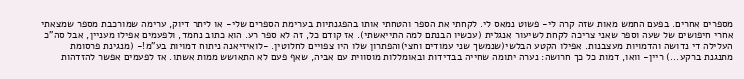מספרים אחרים. בפעם החמש מאות שזה קרה לי- פשוט נמאס לי. לקחתי את הספר והטחתי אותו בהפגנתיות בערימת הספרים שלי- או ליתר דיוק, ערימה שמורכבת מספר שמצאתי אחרי חיפושים של שעה וספר שאני צריכה לקחת לשיעור אנגלית (עכשיו הבנתם למה התייאשתי). אז קודם כל, זה לא ספר רע. הוא כתוב נחמד, ולפעמים אפילו מעניין, אבל סה"כ העלילה די נדושה והדמויות מעצבנות. אפילו הקטע הבלשי(שנמשך שני עמודים וחצי)והפתרון שלו היו צפויים לחלוטין. -לואיזיאנה ניתוח דמויות בע"מ!- (מנגינת פרסומת מתנגנת ברקע...) ריין- וואו, דמות כל כך חרושה: נערה יתומה שחייה בבדידות ובאומללות מוסווית עם אביה, שאף פעם לא התאושש ממות אשתו. אז לפעמים אפשר להזדהות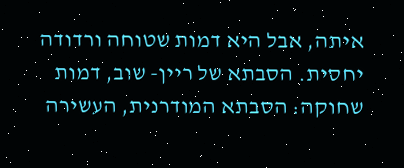איתה, אבל היא דמות שטוחה ורדודה יחסית. הסבתא של ריין- שוב, דמות שחוקה: הסבתא המודרנית, העשירה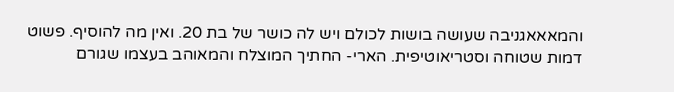והמאאאגניבה שעושה בושות לכולם ויש לה כושר של בת 20. ואין מה להוסיף. פשוט דמות שטוחה וסטריאוטיפית. הארי- החתיך המוצלח והמאוהב בעצמו שגורם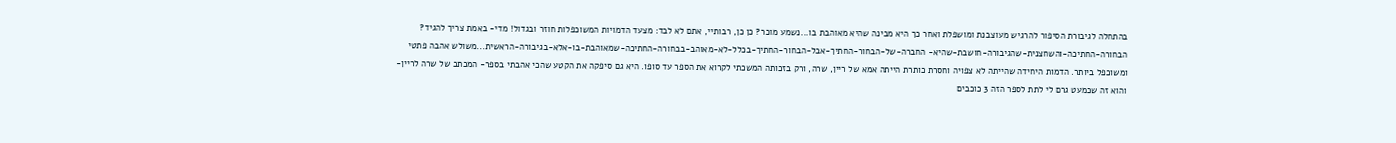בהתחלה לגיבורת הסיפור להרגיש מעוצבנת ומושפלת ואחר כך היא מבינה שהיא מאוהבת בו...נשמע מוכר? כן כן, רבותיי, אתם לא לבד: מצעד הדמויות המשוכפלות חוזר ובגדול! מדי- באמת צריך להגיד? הבחורה-החתיכה-והשחצנית-שהגיבורה-חושבת-שהיא- החברה-של-הבחור-החתיך-אבל-הבחור-החתיך-בכלל-לא-מאוהב-בבחורה-החתיכה-שמאוהבת-בו-אלא-בגיבורה-הראשית...משולש אהבה פתטי ומשוכפל ביותר. הדמות היחידה שהייתה לא צפויה וחסרת כותרת הייתה אמא של ריין, שרה, ורק בזכותה המשכתי לקרוא את הספר עד סופו. היא גם סיפקה את הקטע שהכי אהבתי בספר- המכתב של שרה לריין- והוא זה שכמעט גרם לי לתת לספר הזה 3 כוכבים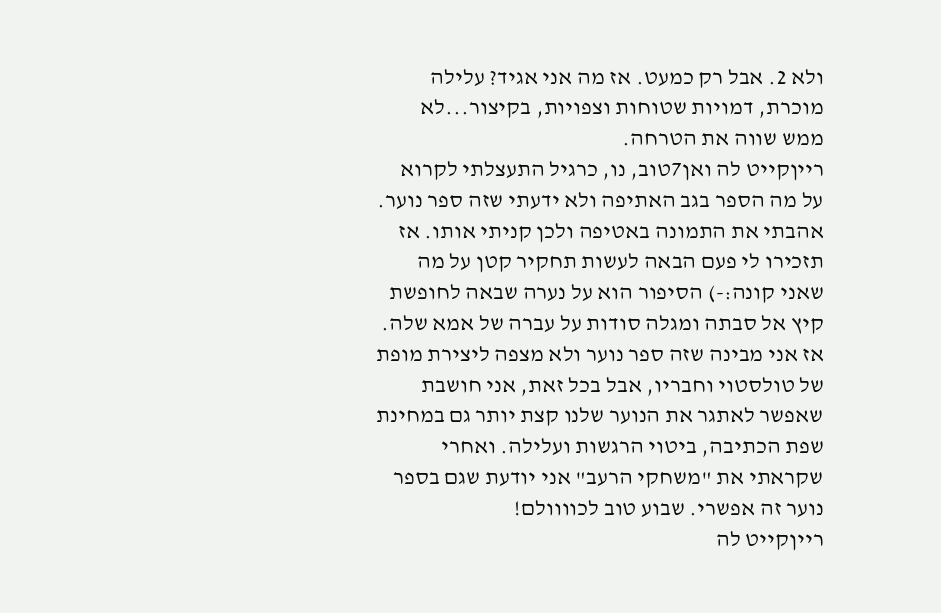ולא 2. אבל רק כמעט. אז מה אני אגיד? עלילה מוכרת, דמויות שטוחות וצפויות, בקיצור...לא ממש שווה את הטרחה.
רייןקייט לה ואן7טוב, נו, כרגיל התעצלתי לקרוא על מה הספר בגב האתיפה ולא ידעתי שזה ספר נוער. אהבתי את התמונה באטיפה ולכן קניתי אותו. אז תזכירו לי פעם הבאה לעשות תחקיר קטן על מה שאני קונה:-) הסיפור הוא על נערה שבאה לחופשת קיץ אל סבתה ומגלה סודות על עברה של אמא שלה. אז אני מבינה שזה ספר נוער ולא מצפה ליצירת מופת של טולסטוי וחבריו, אבל בכל זאת, אני חושבת שאפשר לאתגר את הנוער שלנו קצת יותר גם במחינת שפת הכתיבה, ביטוי הרגשות ועלילה. ואחרי שקראתי את "משחקי הרעב" אני יודעת שגם בספר נוער זה אפשרי. שבוע טוב לכוווולם!
רייןקייט לה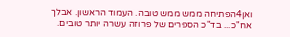ואן4הפתיחה ממש ממש טובה. העמוד הראשון. אבלך אח"כ... בד"כ הספרים של פרוזה עשרה יותר טובים.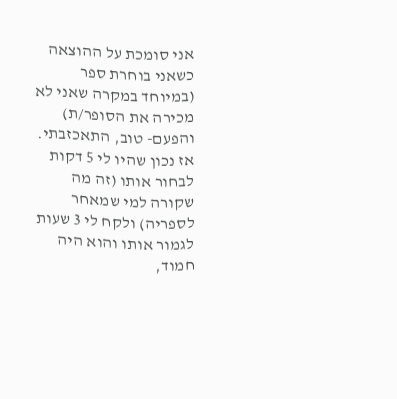אני סומכת על ההוצאה כשאני בוחרת ספר (במיוחד במקרה שאני לא מכירה את הסופר/ת) והפעם- טוב, התאכזבתי. אז נכון שהיו לי 5 דקות לבחור אותו (זה מה שקורה למי שמאחר לספריה) ולקח לי 3 שעות לגמור אותו והוא היה חמוד,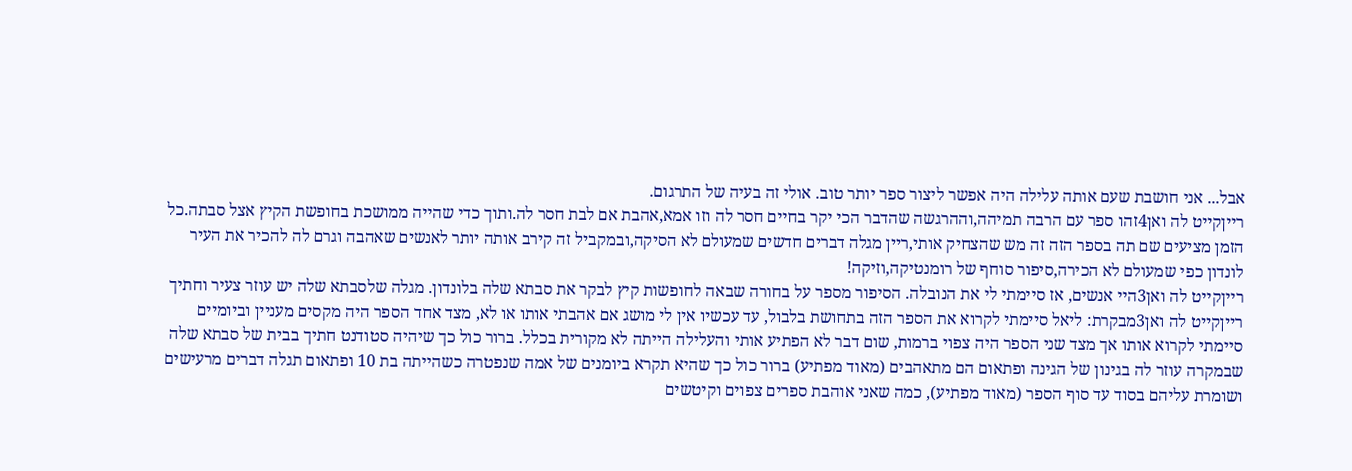אבל... אני חושבת שעם אותה עלילה היה אפשר ליצור ספר יותר טוב. אולי זה בעיה של התרגום.
רייןקייט לה ואן4זהו ספר עם הרבה תמיהה,וההרגשה שהדבר הכי יקר בחיים חסר לה וזו אמא,אהבת אם לבת חסר לה.ותוך כדי שהייה ממושכת בחופשת הקיץ אצל סבתה.כל הזמן מציעים שם תה בספר הזה זה מש שהצחיק אותי,ריין מגלה דברים חדשים שמעולם לא הסיקה,ובמקביל זה קירב אותה יותר לאנשים שאהבה וגרם לה להכיר את העיר לונדון כפי שמעולם לא הכירה,סיפור סוחף של רומנטיקה,וזיקה!
רייןקייט לה ואן3היי אנשים, אז סיימתי לי את הנובלה. הסיפור מספר על בחורה שבאה לחופשות קיץ לבקר את סבתא שלה בלונדון. מגלה שלסבתא שלה יש עוזר צעיר וחתיך
רייןקייט לה ואן3מבקרת: ליאל סיימתי לקרוא את הספר הזה בתחושת בלבול, עד עכשיו אין לי מושג אם אהבתי אותו או לא, מצד אחד הספר היה מקסים מעניין וביומיים סיימתי לקרוא אותו אך מצד שני הספר היה צפוי ברמות, שום דבר לא הפתיע אותי והעלילה הייתה לא מקורית בכלל. ברור כול כך שיהיה סטודנט חתיך בבית של סבתא שלה שבמקרה עוזר לה בגינון של הגינה ופתאום הם מתאהבים (מאוד מפתיע) ברור כול כך שהיא תקרא ביומנים של אמה שנפטרה כשהייתה בת 10 ופתאום תגלה דברים מרעישים ושומרת עליהם בסוד עד סוף הספר (מאוד מפתיע), כמה שאני אוהבת ספרים צפוים וקיטשים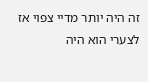זה היה יותר מדיי צפוי אז לצערי הוא היה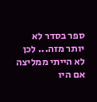ספר בסדר לא יותר מזה... לכן לא הייתי ממליצה אם היו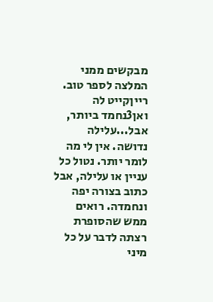מבקשים ממני המלצה לספר טוב.
רייןקייט לה ואן3נחמד ביותר, אבל...עלילה נדושה. אין לי מה לומר יותר. נטול כל עניין או עלילה, אבל כתוב בצורה יפה ונחמדה. רואים ממש שהסופרת רצתה לדבר על כל מיני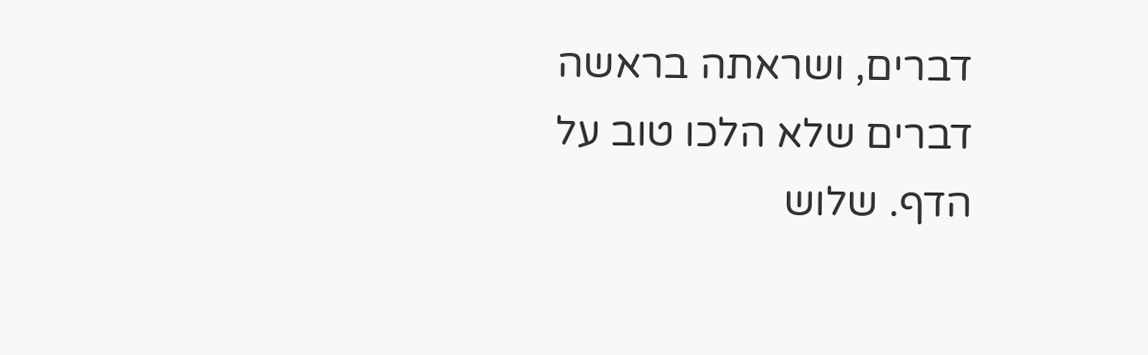דברים, ושראתה בראשה דברים שלא הלכו טוב על הדף. שלוש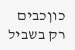כוןכבים רק בשביל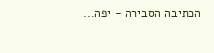הכתיבה הסבירה - יפה...